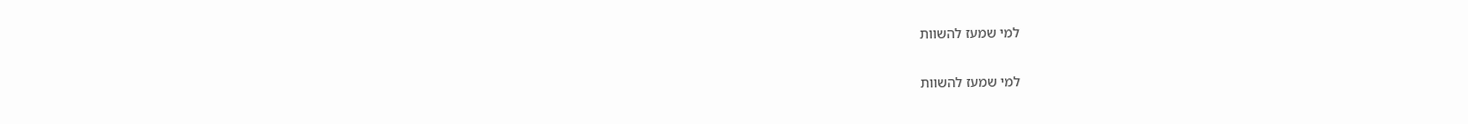למי שמעז להשוות

למי שמעז להשוות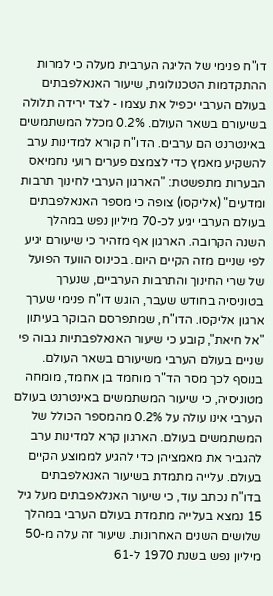דו"ח פנימי של הליגה הערבית מעלה כי למרות ההתקדמות הטכנולוגית, שיעור האנאלפבתים בעולם הערבי יכפיל את עצמו - לצד ירידה תלולה בשיעורם בשאר העולם. 0.2% מכלל המשתמשים באינטרנט הם ערבים. הדו"ח קורא למדינות ערב להשקיע מאמץ כדי לצמצם פערים רועי נחמיאס הבערות מתפשטת: "הארגון הערבי לחינוך תרבות ומדעים" (אליקסו) צופה כי מספר האנאלפבתים בעולם הערבי יגיע לכ-70 מיליון נפש במהלך השנה הקרובה. הארגון אף מזהיר כי שיעורם יגיע לפי שניים מזה הקיים היום. בכינוס הוועד הפועל של שרי החינוך והתרבות הערביים, שנערך בטוניסיה בחודש שעבר, הוגש דו"ח פנימי שערך ארגון אליקסו. הדו"ח, שמתפרסם הבוקר בעיתון "אל חיאת", קובע כי שיעור האנאלפבתיות גבוה פי שניים בעולם הערבי משיעורם בשאר העולם. בנוסף לכך מסר הד"ר מוחמד בן אחמד, מומחה מטוניסיה, כי שיעור המשתמשים באינטרנט בעולם הערבי אינו עולה על 0.2% מהמספר הכולל של המשתמשים בעולם. הארגון קרא למדינות ערב להגביר את מאמציהן כדי להגיע לממוצע הקיים בעולם. עלייה מתמדת בשיעור האנאלפבתים בדו"ח נכתב עוד, כי שיעור האנלאפבתים מעל גיל 15 נמצא בעלייה מתמדת בעולם הערבי במהלך שלושים השנים האחרונות. שיעור זה עלה מ-50 מיליון נפש בשנת 1970 ל-61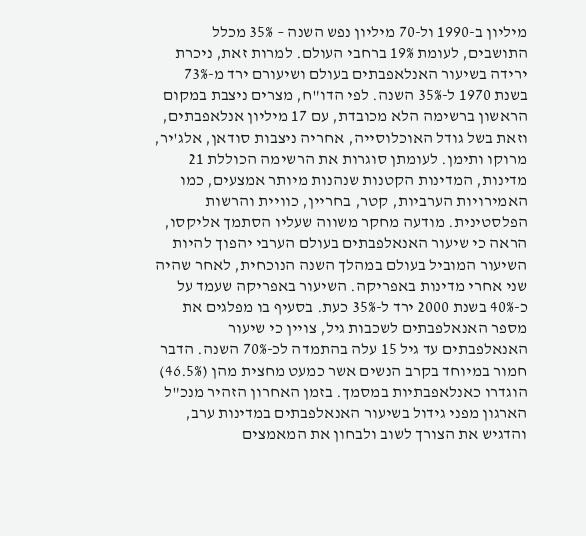מיליון ב-1990 ול-70 מיליון נפש השנה – 35% מכלל התושבים, לעומת 19% ברחבי העולם. למרות זאת, ניכרת ירידה בשיעור האנלאפבתים בעולם ושיעורם ירד מ-73% בשנת 1970 ל-35% השנה. לפי הדו"ח, מצרים ניצבת במקום הראשון ברשימה הלא מכובדת, עם 17 מיליון אנלאפבתים, וזאת בשל גודל האוכלוסייה, אחריה ניצבות סודאן, אלג'יר, מרוקו ותימן. לעומתן סוגרות את הרשימה הכוללת 21 מדינות, המדינות הקטנות שנהנות מיותר אמצעים, כמו האמירויות הערביות, קטר, בחריין, כוויית והרשות הפלסטינית. מודעה מחקר משווה שעליו הסתמך אליקסו, הראה כי שיעור האנאלפבתים בעולם הערבי יהפוך להיות השיעור המוביל בעולם במהלך השנה הנוכחית, לאחר שהיה שני אחרי מדינות באפריקה. השיעור באפריקה שעמד על כ-40% בשנת 2000 ירד ל-35% כעת. בסעיף בו מפלגים את מספר האנאלפבתים לשכבות גיל, צויין כי שיעור האנאלפבתים עד גיל 15 עלה בהתמדה לכ-70% השנה. הדבר חמור במיוחד בקרב הנשים אשר כמעט מחצית מהן (46.5%) הוגדרו כאנלאפבתיות במסמך. בזמן האחרון הזהיר מנכ"ל הארגון מפני גידול בשיעור האנאלפבתים במדינות ערב, והדגיש את הצורך לשוב ולבחון את המאמצים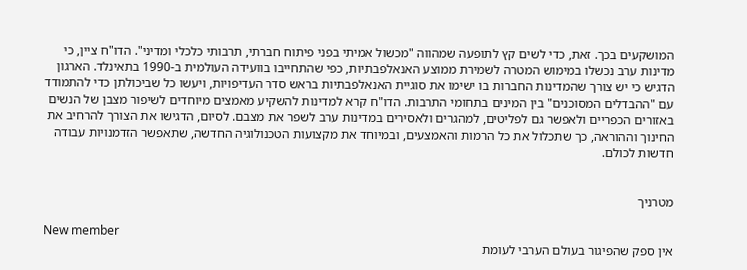המושקעים בכך. זאת, כדי לשים קץ לתופעה שמהווה "מכשול אמיתי בפני פיתוח חברתי, תרבותי כלכלי ומדיני". הדו"ח ציין, כי מדינות ערב נכשלו במימוש המטרה לשמירת ממוצע האנאלפבתיות, כפי שהתחייבו בוועידה העולמית ב-1990 בתאינלד. הארגון הדגיש כי יש צורך שהמדינות החברות בו ישימו את סוגיית האנאלפבתיות בראש סדר העדיפויות, ויעשו כל שביכולתן כדי להתמודד עם "ההבדלים המסוכנים" בין המינים בתחומי התרבות. הדו"ח קרא למדינות להשקיע מאמצים מיוחדים לשיפור מצבן של הנשים באזורים הכפריים ולאפשר גם לפליטים, למהגרים ולאסירים במדינות ערב לשפר את מצבם. לסיום, הדגישו את הצורך להרחיב את החינוך וההוראה, כך שתכלול את כל הרמות והאמצעים, ובמיוחד את מקצועות הטכנולוגיה החדשה, שתאפשר הזדמנויות עבודה חדשות לכולם.


מטרניך

New member
אין ספק שהפיגור בעולם הערבי לעומת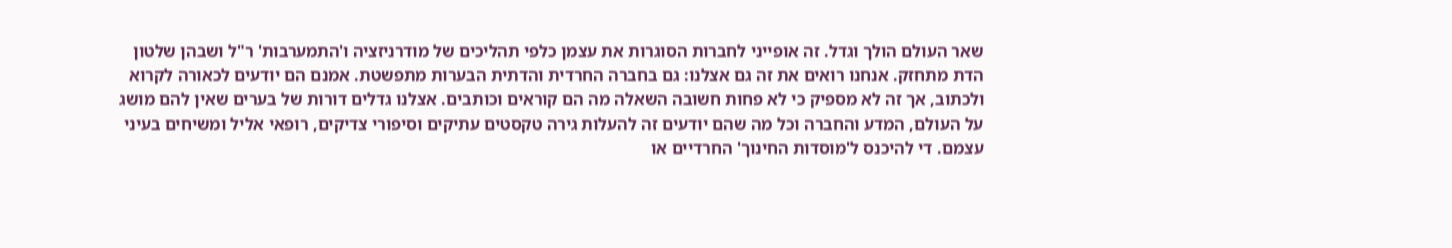שאר העולם הולך וגדל. זה אופייני לחברות הסוגרות את עצמן כלפי תהליכים של מודרניזציה ו'התמערבות' ר"ל ושבהן שלטון הדת מתחזק. אנחנו רואים את זה גם אצלנו: גם בחברה החרדית והדתית הבערות מתפשטת. אמנם הם יודעים לכאורה לקרוא ולכתוב, אך זה לא מספיק כי לא פחות חשובה השאלה מה הם קוראים וכותבים. אצלנו גדלים דורות של בערים שאין להם מושג על העולם, המדע והחברה וכל מה שהם יודעים זה להעלות גירה טקסטים עתיקים וסיפורי צדיקים, רופאי אליל ומשיחים בעיני עצמם. די להיכנס ל'מוסדות החינוך' החרדיים או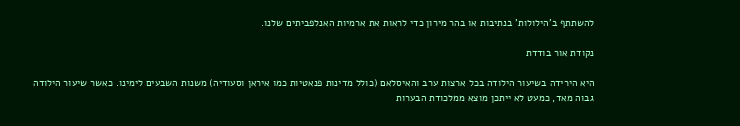להשתתף ב'הילולות' בנתיבות או בהר מירון כדי לראות את ארמיות האנלפביתים שלנו.

נקודת אור בודדת

היא הירידה בשיעור הילודה בכל ארצות ערב והאיסלאם (כולל מדינות פנאטיות כמו איראן וסעודיה) משנות השבעים לימינו. כאשר שיעור הילודה גבוה מאד, כמעט לא ייתכן מוצא ממלכודת הבערות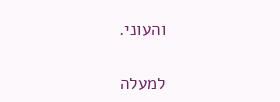והעוני.

למעלה